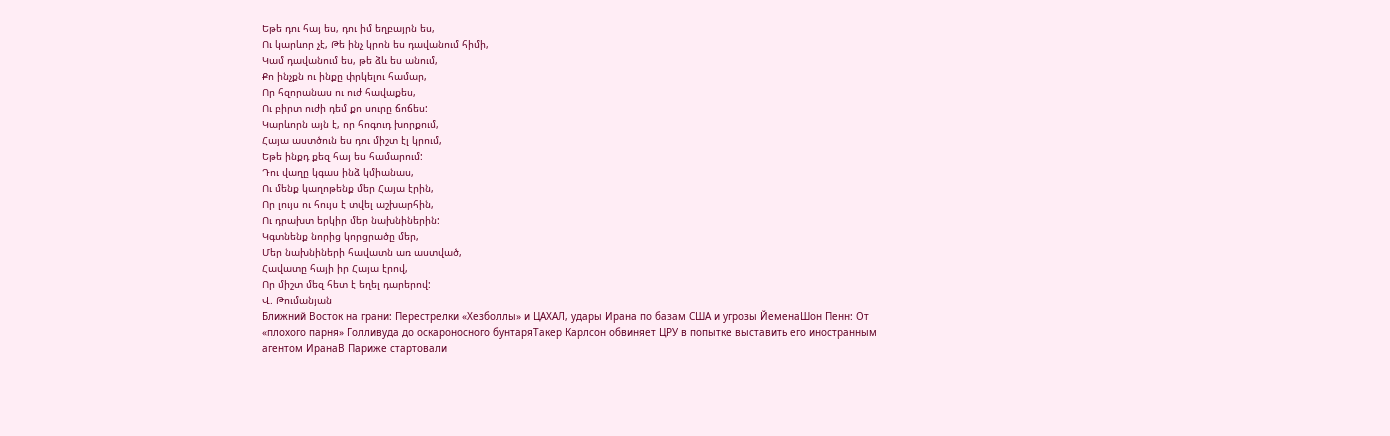Եթե դու հայ ես, դու իմ եղբայրն ես,
Ու կարևոր չէ, Թե ինչ կրոն ես դավանում հիմի,
Կամ դավանում ես, թե ձև ես անում,
Քո ինչքն ու ինքը փրկելու համար,
Որ հզորանաս ու ուժ հավաքես,
Ու բիրտ ուժի դեմ քո սուրը ճոճես:
Կարևորն այն է, որ հոգուդ խորքում,
Հայա աստծուն ես դու միշտ էլ կրում,
Եթե ինքդ քեզ հայ ես համարում:
Դու վաղը կգաս ինձ կմիանաս,
Ու մենք կաղոթենք մեր Հայա էրին,
Որ լույս ու հույս է տվել աշխարհին,
Ու դրախտ երկիր մեր նախնիներին:
Կգտնենք նորից կորցրածը մեր,
Մեր նախնիների հավատն առ աստված,
Հավատը հայի իր Հայա էրով,
Որ միշտ մեզ հետ է եղել դարերով:
Վ. Թումանյան
Ближний Восток на грани: Перестрелки «Хезболлы» и ЦАХАЛ, удары Ирана по базам США и угрозы ЙеменаШон Пенн: От «плохого парня» Голливуда до оскароносного бунтаряТакер Карлсон обвиняет ЦРУ в попытке выставить его иностранным агентом ИранаВ Париже стартовали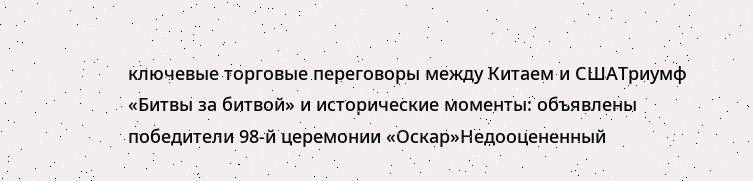ключевые торговые переговоры между Китаем и СШАТриумф «Битвы за битвой» и исторические моменты: объявлены победители 98-й церемонии «Оскар»Недооцененный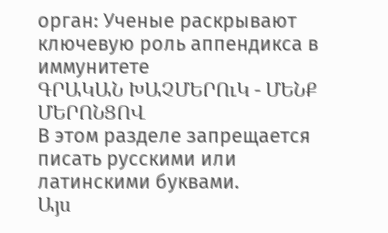орган: Ученые раскрывают ключевую роль аппендикса в иммунитете
ԳՐԱԿԱՆ ԽԱՉՄԵՐՈւԿ - ՄԵՆՔ ՄԵՐՈՆՑՈՎ
В этом разделе запрещается писать русскими или латинскими буквами.
Այս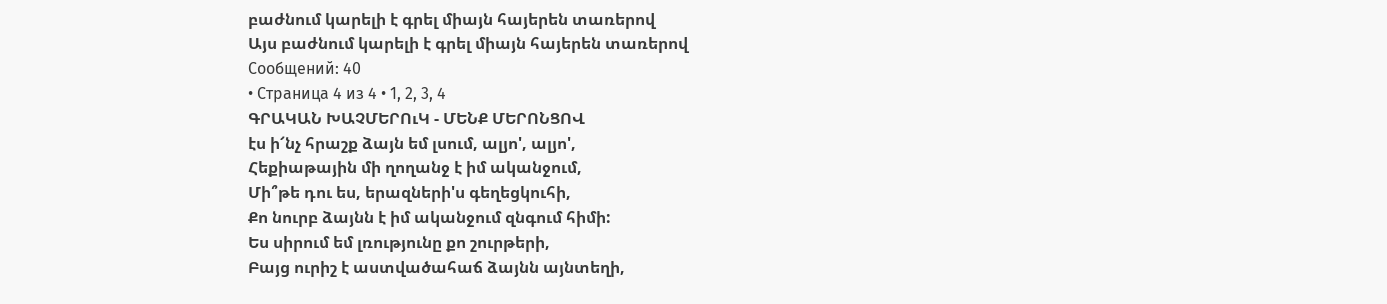բաժնում կարելի է գրել միայն հայերեն տառերով
Այս բաժնում կարելի է գրել միայն հայերեն տառերով
Сообщений: 40
• Страница 4 из 4 • 1, 2, 3, 4
ԳՐԱԿԱՆ ԽԱՉՄԵՐՈւԿ - ՄԵՆՔ ՄԵՐՈՆՑՈՎ
էս ի՜նչ հրաշք ձայն եմ լսում, ալյո', ալյո',
Հեքիաթային մի ղողանջ է իմ ականջում,
Մի՞թե դու ես, երազների'ս գեղեցկուհի,
Քո նուրբ ձայնն է իմ ականջում զնգում հիմի:
Ես սիրում եմ լռությունը քո շուրթերի,
Բայց ուրիշ է աստվածահաճ ձայնն այնտեղի,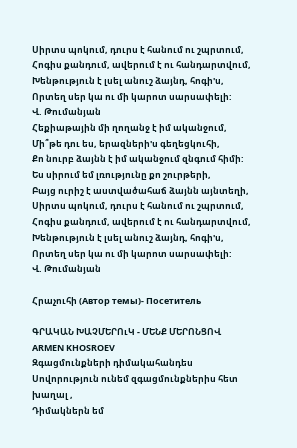Սիրտս պոկում, դուրս է հանում ու շպրտում,
Հոգիս քանդում, ավերում է ու հանդարտվում,
Խենթություն է լսել անուշ ձայնդ, հոգի'ս,
Որտեղ սեր կա ու մի կարոտ սարսափելի:
Վ. Թումանյան
Հեքիաթային մի ղողանջ է իմ ականջում,
Մի՞թե դու ես, երազների'ս գեղեցկուհի,
Քո նուրբ ձայնն է իմ ականջում զնգում հիմի:
Ես սիրում եմ լռությունը քո շուրթերի,
Բայց ուրիշ է աստվածահաճ ձայնն այնտեղի,
Սիրտս պոկում, դուրս է հանում ու շպրտում,
Հոգիս քանդում, ավերում է ու հանդարտվում,
Խենթություն է լսել անուշ ձայնդ, հոգի'ս,
Որտեղ սեր կա ու մի կարոտ սարսափելի:
Վ. Թումանյան

Հրաչուհի (Автор темы)- Посетитель

ԳՐԱԿԱՆ ԽԱՉՄԵՐՈւԿ - ՄԵՆՔ ՄԵՐՈՆՑՈՎ
ARMEN KHOSROEV
Զգացմունքների դիմակահանդես
Սովորություն ունեմ զգացմունքներիս հետ խաղալ ,
Դիմակներն եմ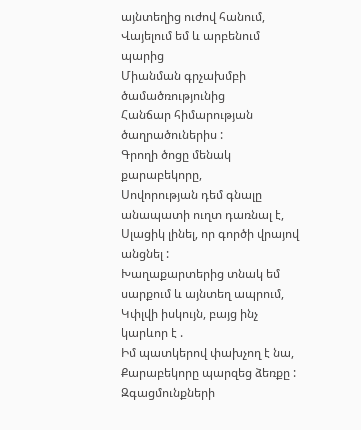այնտեղից ուժով հանում,
Վայելում եմ և արբենում պարից
Միանման գրչախմբի ծամածռությունից
Հանճար հիմարության ծաղրածուներիս :
Գրողի ծոցը մենակ քարաբեկորը,
Սովորության դեմ գնալը անապատի ուղտ դառնալ է,
Սլացիկ լինել, որ գործի վրայով անցնել :
Խաղաքարտերից տնակ եմ սարքում և այնտեղ ապրում,
Կփլվի իսկույն, բայց ինչ կարևոր է .
Իմ պատկերով փախչող է նա, Քարաբեկորը պարզեց ձեռքը :
Զգացմունքների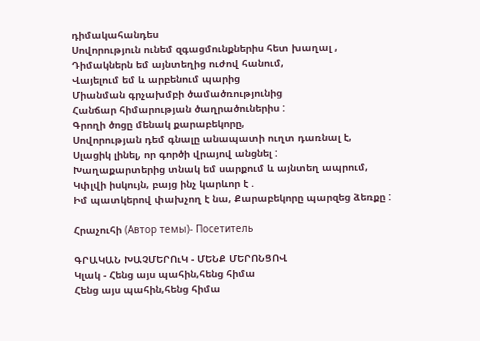դիմակահանդես
Սովորություն ունեմ զգացմունքներիս հետ խաղալ ,
Դիմակներն եմ այնտեղից ուժով հանում,
Վայելում եմ և արբենում պարից
Միանման գրչախմբի ծամածռությունից
Հանճար հիմարության ծաղրածուներիս :
Գրողի ծոցը մենակ քարաբեկորը,
Սովորության դեմ գնալը անապատի ուղտ դառնալ է,
Սլացիկ լինել, որ գործի վրայով անցնել :
Խաղաքարտերից տնակ եմ սարքում և այնտեղ ապրում,
Կփլվի իսկույն, բայց ինչ կարևոր է .
Իմ պատկերով փախչող է նա, Քարաբեկորը պարզեց ձեռքը :

Հրաչուհի (Автор темы)- Посетитель

ԳՐԱԿԱՆ ԽԱՉՄԵՐՈւԿ - ՄԵՆՔ ՄԵՐՈՆՑՈՎ
Կլակ - Հենց այս պահին,հենց հիմա
Հենց այս պահին,հենց հիմա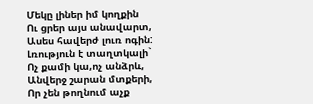Մեկը լիներ իմ կողքին
Ու ցրեր այս անավարտ,
Ասես հավերժ լուռ ոգին:
Լռություն է տաղտկալի`
Ոչ քամի կա,ոչ անձրև,
Անվերջ շարան մտքերի,
Որ չեն թողնում աչք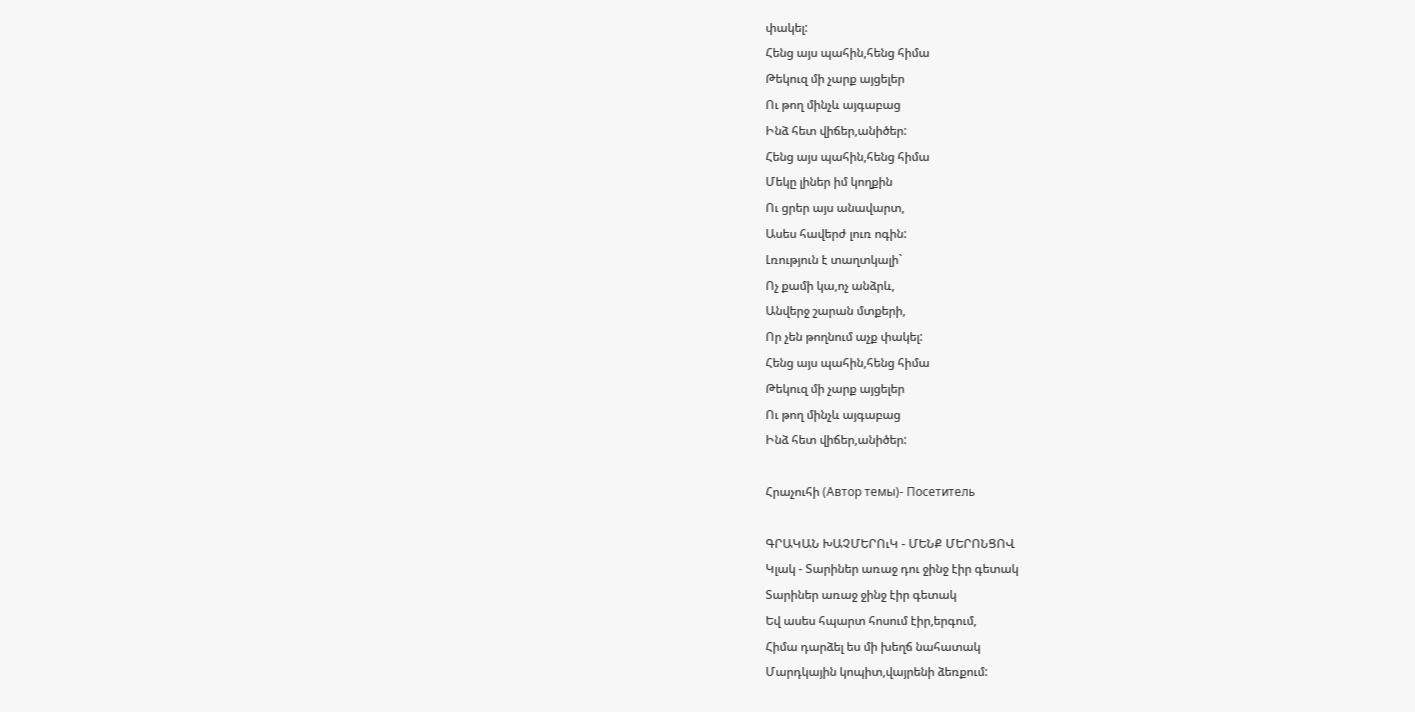փակել:
Հենց այս պահին,հենց հիմա
Թեկուզ մի չարք այցելեր
Ու թող մինչև այգաբաց
Ինձ հետ վիճեր,անիծեր:
Հենց այս պահին,հենց հիմա
Մեկը լիներ իմ կողքին
Ու ցրեր այս անավարտ,
Ասես հավերժ լուռ ոգին:
Լռություն է տաղտկալի`
Ոչ քամի կա,ոչ անձրև,
Անվերջ շարան մտքերի,
Որ չեն թողնում աչք փակել:
Հենց այս պահին,հենց հիմա
Թեկուզ մի չարք այցելեր
Ու թող մինչև այգաբաց
Ինձ հետ վիճեր,անիծեր:

Հրաչուհի (Автор темы)- Посетитель

ԳՐԱԿԱՆ ԽԱՉՄԵՐՈւԿ - ՄԵՆՔ ՄԵՐՈՆՑՈՎ
Կլակ - Տարիներ առաջ դու ջինջ էիր գետակ
Տարիներ առաջ ջինջ էիր գետակ
Եվ ասես հպարտ հոսում էիր,երգում,
Հիմա դարձել ես մի խեղճ նահատակ
Մարդկային կոպիտ,վայրենի ձեռքում: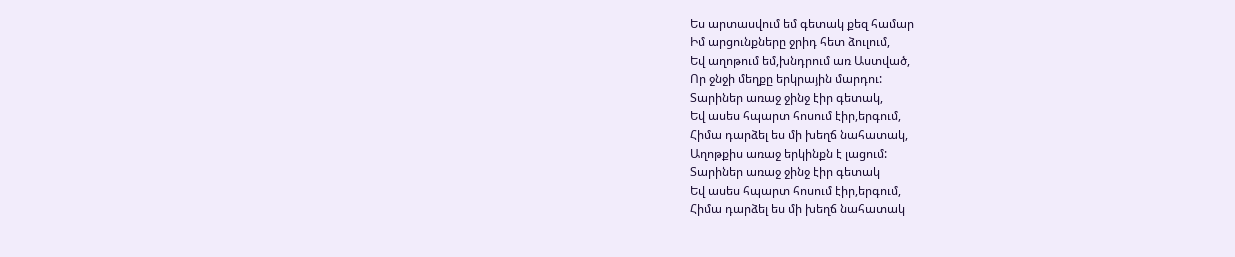Ես արտասվում եմ գետակ քեզ համար
Իմ արցունքները ջրիդ հետ ձուլում,
Եվ աղոթում եմ,խնդրում առ Աստված,
Որ ջնջի մեղքը երկրային մարդու:
Տարիներ առաջ ջինջ էիր գետակ,
Եվ ասես հպարտ հոսում էիր,երգում,
Հիմա դարձել ես մի խեղճ նահատակ,
Աղոթքիս առաջ երկինքն է լացում:
Տարիներ առաջ ջինջ էիր գետակ
Եվ ասես հպարտ հոսում էիր,երգում,
Հիմա դարձել ես մի խեղճ նահատակ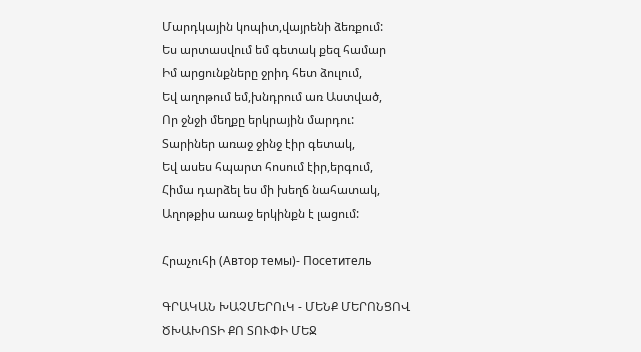Մարդկային կոպիտ,վայրենի ձեռքում:
Ես արտասվում եմ գետակ քեզ համար
Իմ արցունքները ջրիդ հետ ձուլում,
Եվ աղոթում եմ,խնդրում առ Աստված,
Որ ջնջի մեղքը երկրային մարդու:
Տարիներ առաջ ջինջ էիր գետակ,
Եվ ասես հպարտ հոսում էիր,երգում,
Հիմա դարձել ես մի խեղճ նահատակ,
Աղոթքիս առաջ երկինքն է լացում:

Հրաչուհի (Автор темы)- Посетитель

ԳՐԱԿԱՆ ԽԱՉՄԵՐՈւԿ - ՄԵՆՔ ՄԵՐՈՆՑՈՎ
ԾԽԱԽՈՏԻ ՔՈ ՏՈՒՓԻ ՄԵՋ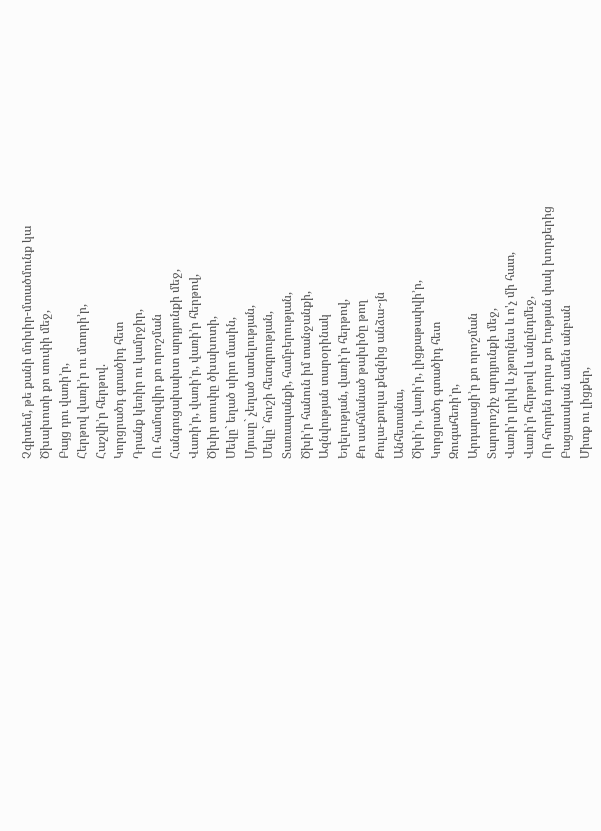Չգիտեմ, թե քանի մոխիր-մտածմունք կա
Ծխախոտի քո տուփի մեջ,
Բայց դու վառի’ր,
Հերթով վառի’ր ու մտորի’ր,
Հաշվի’ր հերթով.
Կորցրածդ գտածիդ հետ
Դրանք կեռիր ու կամրջիր,
Ու համոզվիր քո որոշման
Հանգուցախախտ արդյունքի մեջ,
Վառի’ր, վառի’ր, վառի’ր հերթով,
Ծխիր տուփը ծխախոտի,
Մեկը` եղած սիրո մասին,
Մյուսը` չեղած ատելության,
Մեկը` հուշի հետգրության,
Տառապանքի, համբերության,
Ծխի’ր հանուն իմ տանջանքի,
Ազնվության տարօրինակ
Եղելության, վառի’ր հերթով,
Քո սահմանած թախիծը թող
Քուլա-քուլա քեզնից անձա~յն
Անհետանա,
Ծխի’ր, վառի’ր, լիցքաթափվի’ր,
Կորցրածդ գտածիդ հետ
Զուգահեռի’ր,
Արդարացի’ր քո որոշման
Տարորոշիչ արդյունքի մեջ,
Վառի'ր լրիվ և չթողնես և ո'չ մի հատ,
Վառի’ր հերթով և անընդմեջ,
Որ հորդեն դուրս քո էության փակ խորքերից
Բացասական ամեն անբան
Միտք ու լիցքեր,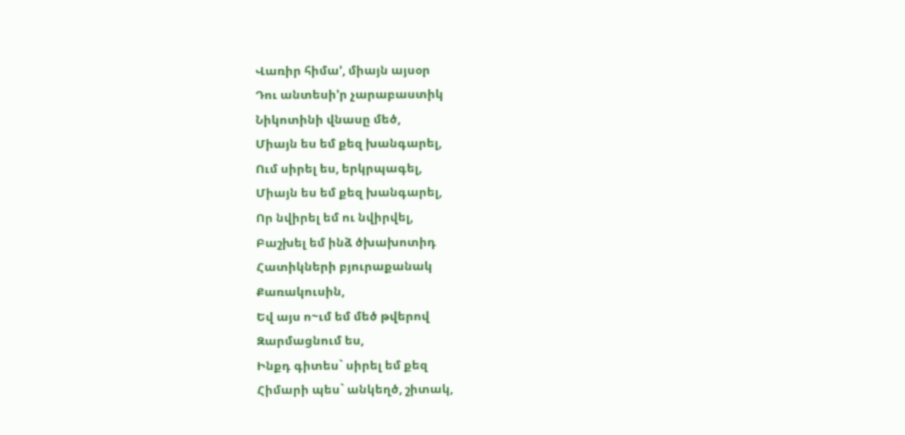Վառիր հիմա’, միայն այսօր
Դու անտեսի’ր չարաբաստիկ
Նիկոտինի վնասը մեծ,
Միայն ես եմ քեզ խանգարել,
Ում սիրել ես, երկրպագել,
Միայն ես եմ քեզ խանգարել,
Որ նվիրել եմ ու նվիրվել,
Բաշխել եմ ինձ ծխախոտիդ
Հատիկների բյուրաքանակ
Քառակուսին,
Եվ այս ո~ւմ եմ մեծ թվերով
Զարմացնում ես,
Ինքդ գիտես` սիրել եմ քեզ
Հիմարի պես` անկեղծ, շիտակ,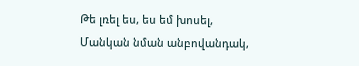Թե լռել ես, ես եմ խոսել,
Մանկան նման անբովանդակ,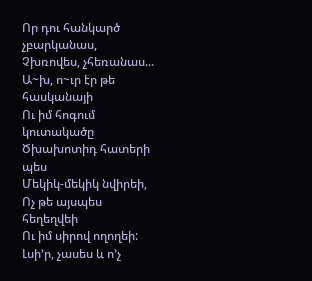Որ դու հանկարծ չբարկանաս,
Չխռովես, չհեռանաս...
Ա~խ, ո~ւր էր թե հասկանայի
Ու իմ հոգում կուտակածը
Ծխախոտիդ հատերի պես
Մեկիկ-մեկիկ նվիրեի,
Ոչ թե այսպես հեղեղվեի
Ու իմ սիրով ողողեի:
Լսի’ր, չասես և ո’չ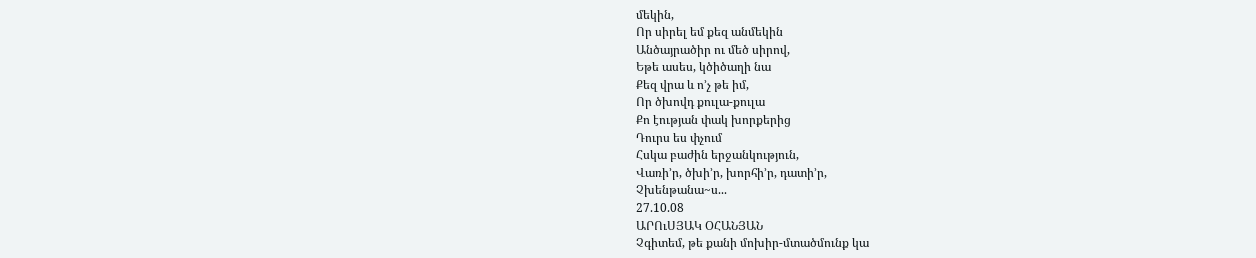մեկին,
Որ սիրել եմ քեզ անմեկին
Անծայրածիր ու մեծ սիրով,
Եթե ասես, կծիծաղի նա
Քեզ վրա և ո’չ թե իմ,
Որ ծխովդ քուլա-քուլա
Քո էության փակ խորքերից
Դուրս ես փչում
Հսկա բաժին երջանկություն,
Վառի’ր, ծխի’ր, խորհի’ր, դատի’ր,
Չխենթանա~ս...
27.10.08
ԱՐՈւՍՅԱԿ ՕՀԱՆՅԱՆ
Չգիտեմ, թե քանի մոխիր-մտածմունք կա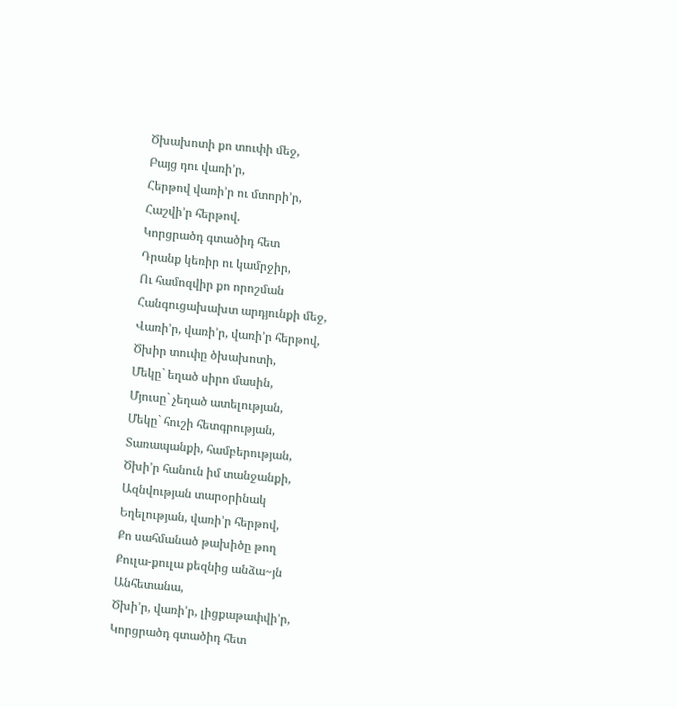Ծխախոտի քո տուփի մեջ,
Բայց դու վառի’ր,
Հերթով վառի’ր ու մտորի’ր,
Հաշվի’ր հերթով.
Կորցրածդ գտածիդ հետ
Դրանք կեռիր ու կամրջիր,
Ու համոզվիր քո որոշման
Հանգուցախախտ արդյունքի մեջ,
Վառի’ր, վառի’ր, վառի’ր հերթով,
Ծխիր տուփը ծխախոտի,
Մեկը` եղած սիրո մասին,
Մյուսը` չեղած ատելության,
Մեկը` հուշի հետգրության,
Տառապանքի, համբերության,
Ծխի’ր հանուն իմ տանջանքի,
Ազնվության տարօրինակ
Եղելության, վառի’ր հերթով,
Քո սահմանած թախիծը թող
Քուլա-քուլա քեզնից անձա~յն
Անհետանա,
Ծխի’ր, վառի’ր, լիցքաթափվի’ր,
Կորցրածդ գտածիդ հետ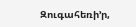Զուգահեռի’ր,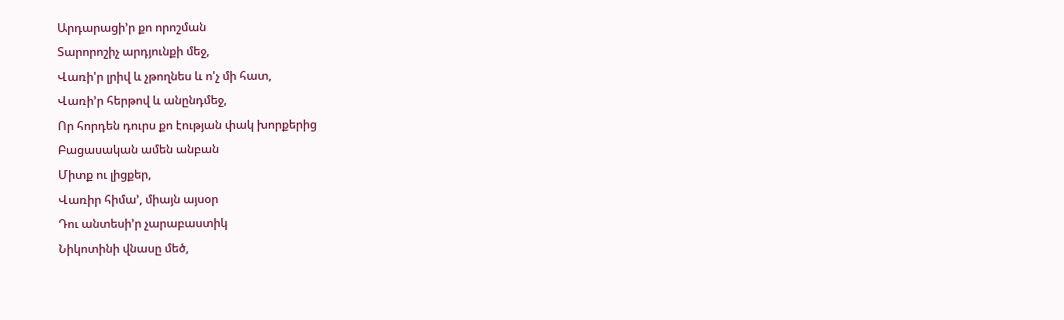Արդարացի’ր քո որոշման
Տարորոշիչ արդյունքի մեջ,
Վառի'ր լրիվ և չթողնես և ո'չ մի հատ,
Վառի’ր հերթով և անընդմեջ,
Որ հորդեն դուրս քո էության փակ խորքերից
Բացասական ամեն անբան
Միտք ու լիցքեր,
Վառիր հիմա’, միայն այսօր
Դու անտեսի’ր չարաբաստիկ
Նիկոտինի վնասը մեծ,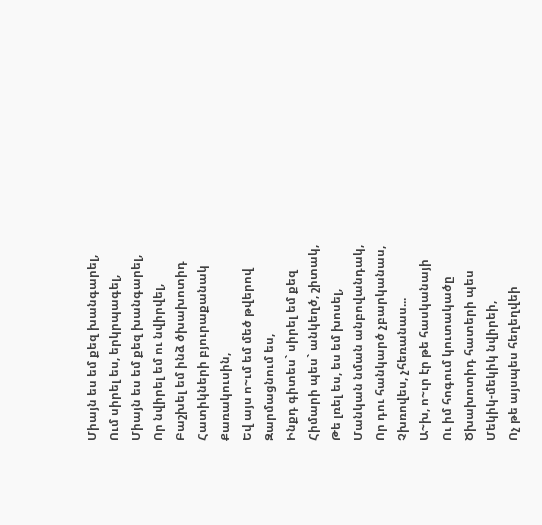Միայն ես եմ քեզ խանգարել,
Ում սիրել ես, երկրպագել,
Միայն ես եմ քեզ խանգարել,
Որ նվիրել եմ ու նվիրվել,
Բաշխել եմ ինձ ծխախոտիդ
Հատիկների բյուրաքանակ
Քառակուսին,
Եվ այս ո~ւմ եմ մեծ թվերով
Զարմացնում ես,
Ինքդ գիտես` սիրել եմ քեզ
Հիմարի պես` անկեղծ, շիտակ,
Թե լռել ես, ես եմ խոսել,
Մանկան նման անբովանդակ,
Որ դու հանկարծ չբարկանաս,
Չխռովես, չհեռանաս...
Ա~խ, ո~ւր էր թե հասկանայի
Ու իմ հոգում կուտակածը
Ծխախոտիդ հատերի պես
Մեկիկ-մեկիկ նվիրեի,
Ոչ թե այսպես հեղեղվեի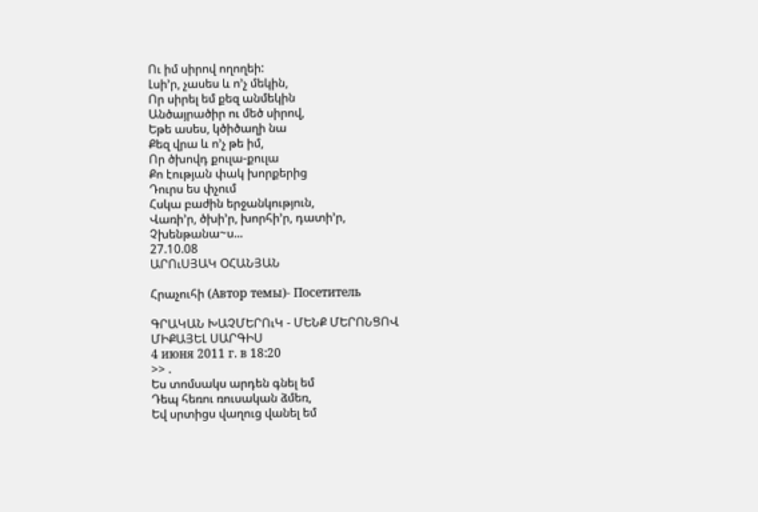Ու իմ սիրով ողողեի:
Լսի’ր, չասես և ո’չ մեկին,
Որ սիրել եմ քեզ անմեկին
Անծայրածիր ու մեծ սիրով,
Եթե ասես, կծիծաղի նա
Քեզ վրա և ո’չ թե իմ,
Որ ծխովդ քուլա-քուլա
Քո էության փակ խորքերից
Դուրս ես փչում
Հսկա բաժին երջանկություն,
Վառի’ր, ծխի’ր, խորհի’ր, դատի’ր,
Չխենթանա~ս...
27.10.08
ԱՐՈւՍՅԱԿ ՕՀԱՆՅԱՆ

Հրաչուհի (Автор темы)- Посетитель

ԳՐԱԿԱՆ ԽԱՉՄԵՐՈւԿ - ՄԵՆՔ ՄԵՐՈՆՑՈՎ
ՄԻՔԱՅԵԼ ՍԱՐԳԻՍ
4 июня 2011 г. в 18:20
>> .
Ես տոմսակս արդեն գնել եմ
Դեպ հեռու ռուսական ձմեռ,
Եվ սրտիցս վաղուց վանել եմ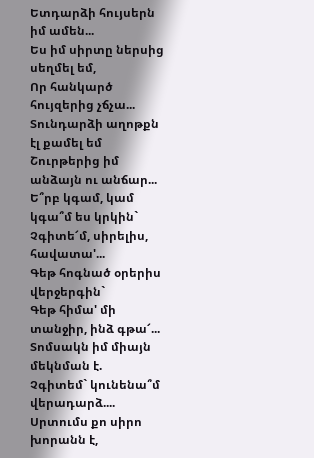Ետդարձի հույսերն իմ ամեն...
Ես իմ սիրտը ներսից սեղմել եմ,
Որ հանկարծ հույզերից չճչա...
Տունդարձի աղոթքն էլ քամել եմ
Շուրթերից իմ անձայն ու անճար...
Ե՞րբ կգամ, կամ կգա՞մ ես կրկին`
Չգիտե՜մ, սիրելիս, հավատա'...
Գեթ հոգնած օրերիս վերջերգին`
Գեթ հիմա' մի տանջիր, ինձ գթա՜...
Տոմսակն իմ միայն մեկնման է.
Չգիտեմ` կունենա՞մ վերադարձ....
Սրտումս քո սիրո խորանն է,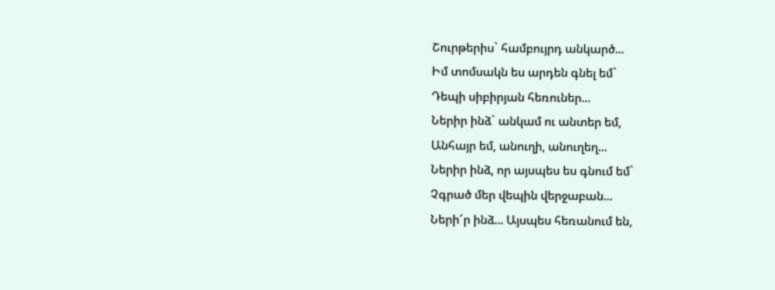Շուրթերիս` համբույրդ անկարծ...
Իմ տոմսակն ես արդեն գնել եմ`
Դեպի սիբիրյան հեռուներ...
Ներիր ինձ` անկամ ու անտեր եմ,
Անհայր եմ, անուղի, անուղեղ...
Ներիր ինձ, որ այսպես ես գնում եմ`
Չգրած մեր վեպին վերջաբան...
Ների՜ր ինձ... Այսպես հեռանում են,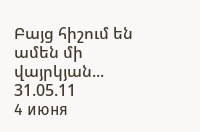Բայց հիշում են ամեն մի վայրկյան...
31.05.11
4 июня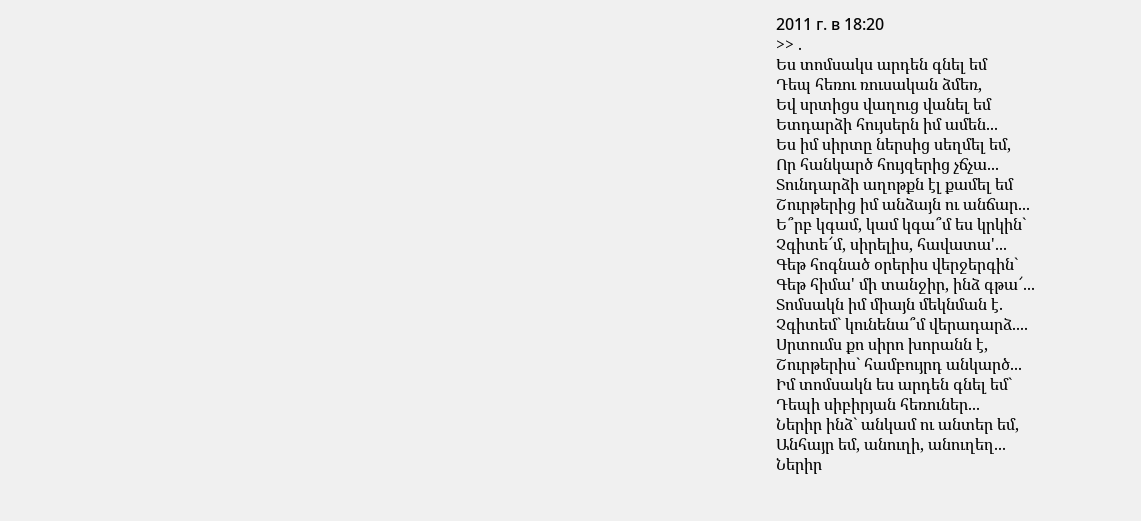2011 г. в 18:20
>> .
Ես տոմսակս արդեն գնել եմ
Դեպ հեռու ռուսական ձմեռ,
Եվ սրտիցս վաղուց վանել եմ
Ետդարձի հույսերն իմ ամեն...
Ես իմ սիրտը ներսից սեղմել եմ,
Որ հանկարծ հույզերից չճչա...
Տունդարձի աղոթքն էլ քամել եմ
Շուրթերից իմ անձայն ու անճար...
Ե՞րբ կգամ, կամ կգա՞մ ես կրկին`
Չգիտե՜մ, սիրելիս, հավատա'...
Գեթ հոգնած օրերիս վերջերգին`
Գեթ հիմա' մի տանջիր, ինձ գթա՜...
Տոմսակն իմ միայն մեկնման է.
Չգիտեմ` կունենա՞մ վերադարձ....
Սրտումս քո սիրո խորանն է,
Շուրթերիս` համբույրդ անկարծ...
Իմ տոմսակն ես արդեն գնել եմ`
Դեպի սիբիրյան հեռուներ...
Ներիր ինձ` անկամ ու անտեր եմ,
Անհայր եմ, անուղի, անուղեղ...
Ներիր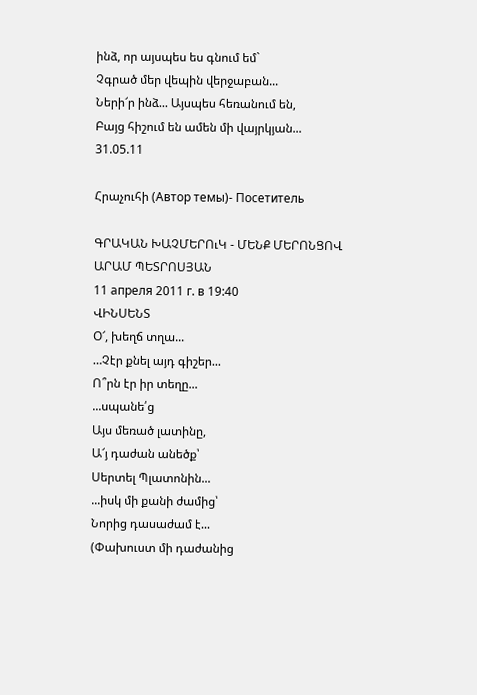ինձ, որ այսպես ես գնում եմ`
Չգրած մեր վեպին վերջաբան...
Ների՜ր ինձ... Այսպես հեռանում են,
Բայց հիշում են ամեն մի վայրկյան...
31.05.11

Հրաչուհի (Автор темы)- Посетитель

ԳՐԱԿԱՆ ԽԱՉՄԵՐՈւԿ - ՄԵՆՔ ՄԵՐՈՆՑՈՎ
ԱՐԱՄ ՊԵՏՐՈՍՅԱՆ
11 апреля 2011 г. в 19:40
ՎԻՆՍԵՆՏ
Օ՜, խեղճ տղա...
…Չէր քնել այդ գիշեր...
Ո՞րն էր իր տեղը...
...սպանե՛ց
Այս մեռած լատինը,
Ա՜յ դաժան անեծք՝
Սերտել Պլատոնին...
...իսկ մի քանի ժամից՝
Նորից դասաժամ է...
(Փախուստ մի դաժանից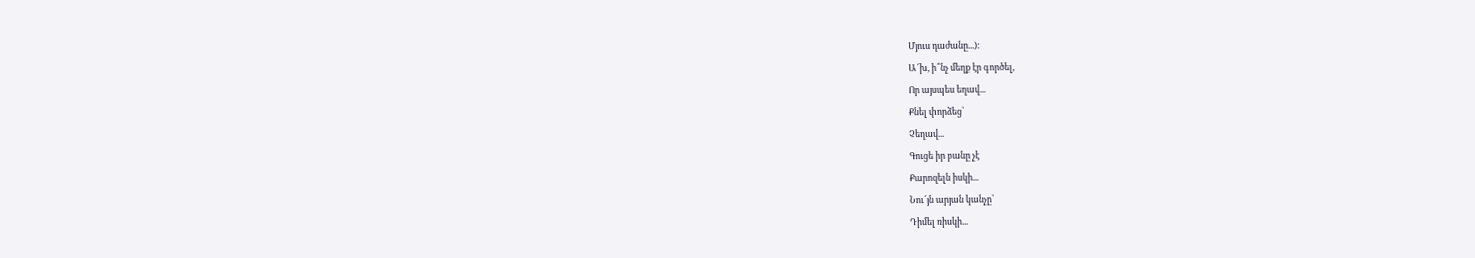Մյուս դաժանը...):
Ա՜խ, ի՞նչ մեղք էր գործել,
Որ այսպես եղավ...
Քնել փորձեց՝
Չեղավ...
Գուցե իր բանը չէ
Քարոզելն իսկի...
Նու՜յն արյան կանչը՝
Դիմել ռիսկի...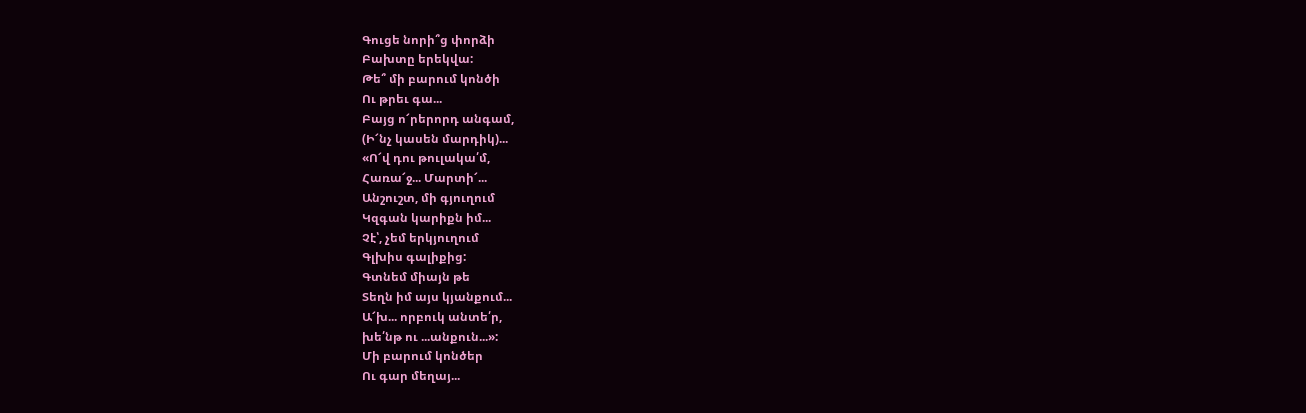Գուցե նորի՞ց փորձի
Բախտը երեկվա:
Թե՞ մի բարում կոնծի
Ու թրեւ գա...
Բայց ո՜րերորդ անգամ,
(Ի՜նչ կասեն մարդիկ)...
«Ո՜վ դու թուլակա՛մ,
Հառա՜ջ... Մարտի՜...
Անշուշտ, մի գյուղում
Կզգան կարիքն իմ...
Չէ՝, չեմ երկյուղում
Գլխիս գալիքից:
Գտնեմ միայն թե
Տեղն իմ այս կյանքում...
Ա՜խ... որբուկ անտե՛ր,
խե՛նթ ու ...անքուն...»:
Մի բարում կոնծեր
Ու գար մեղայ...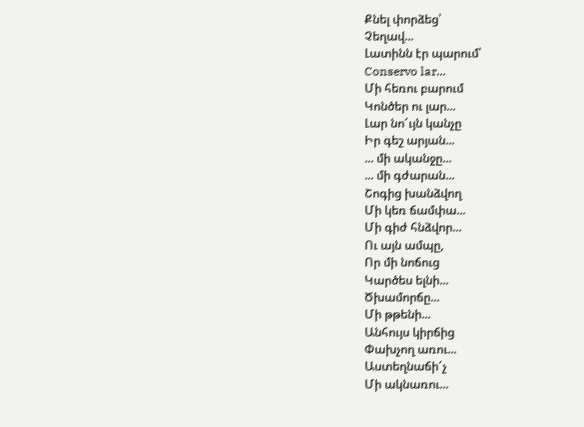Քնել փորձեց՝
Չեղավ...
Լատինն էր պարում՝
Conservo lar...
Մի հեռու բարում
Կոնծեր ու լար...
Լար նո՜ւյն կանչը
Իր գեշ արյան...
... մի ականջը...
... մի գժարան...
Շոգից խանձվող
Մի կեռ ճամփա...
Մի գիժ հնձվոր...
Ու այն ամպը,
Որ մի նոճուց
Կարծես ելնի...
Ծխամորճը...
Մի թթենի...
Անհույս կիրճից
Փախչող առու...
Աստեղնաճի՜չ
Մի ակնառու...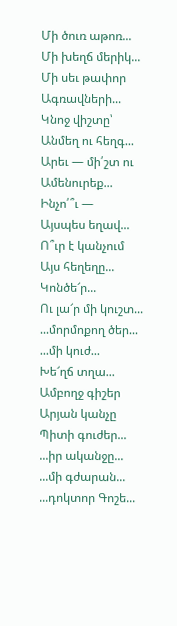Մի ծուռ աթոռ...
Մի խեղճ մերիկ...
Մի սեւ թափոր
Ագռավների...
Կնոջ վիշտը՝
Անմեղ ու հեղգ...
Արեւ — մի՛շտ ու
Ամենուրեք...
Ինչո՛՞ւ —
Այսպես եղավ...
Ո՞ւր է կանչում
Այս հեղեղը...
Կոնծե՜ր...
Ու լա՜ր մի կուշտ...
...մորմոքող ծեր...
...մի կուժ...
Խե՜ղճ տղա...
Ամբողջ գիշեր
Արյան կանչը
Պիտի գուժեր...
...իր ականջը...
...մի գժարան...
...դոկտոր Գոշե...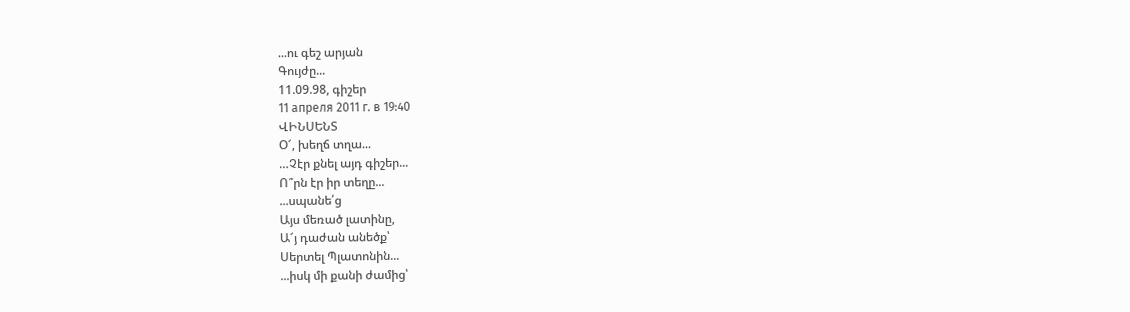...ու գեշ արյան
Գույժը...
11.09.98, գիշեր
11 апреля 2011 г. в 19:40
ՎԻՆՍԵՆՏ
Օ՜, խեղճ տղա...
…Չէր քնել այդ գիշեր...
Ո՞րն էր իր տեղը...
...սպանե՛ց
Այս մեռած լատինը,
Ա՜յ դաժան անեծք՝
Սերտել Պլատոնին...
...իսկ մի քանի ժամից՝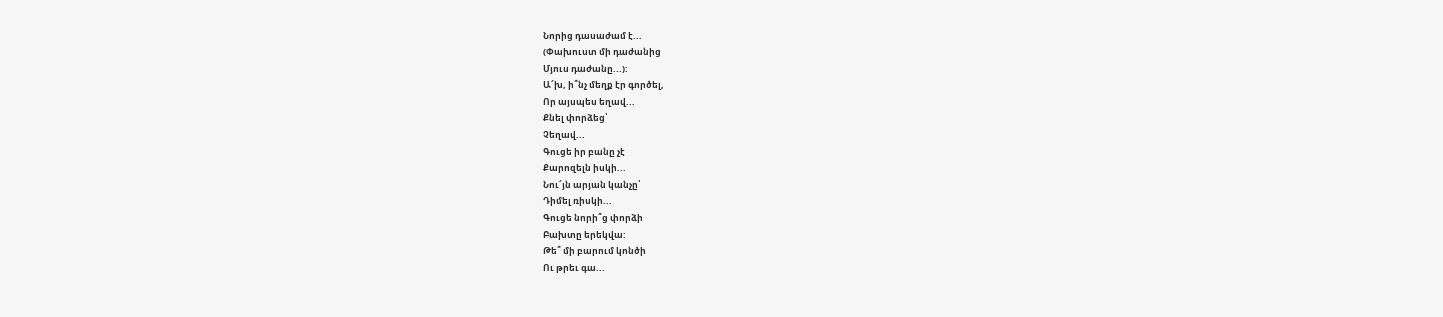Նորից դասաժամ է...
(Փախուստ մի դաժանից
Մյուս դաժանը...):
Ա՜խ, ի՞նչ մեղք էր գործել,
Որ այսպես եղավ...
Քնել փորձեց՝
Չեղավ...
Գուցե իր բանը չէ
Քարոզելն իսկի...
Նու՜յն արյան կանչը՝
Դիմել ռիսկի...
Գուցե նորի՞ց փորձի
Բախտը երեկվա:
Թե՞ մի բարում կոնծի
Ու թրեւ գա...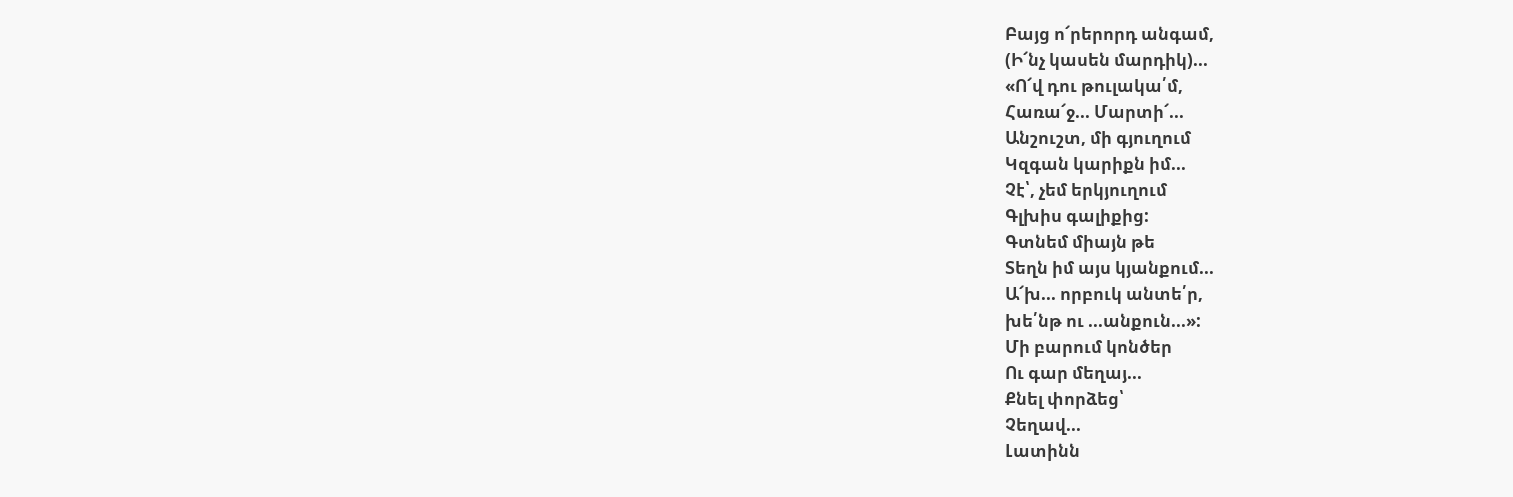Բայց ո՜րերորդ անգամ,
(Ի՜նչ կասեն մարդիկ)...
«Ո՜վ դու թուլակա՛մ,
Հառա՜ջ... Մարտի՜...
Անշուշտ, մի գյուղում
Կզգան կարիքն իմ...
Չէ՝, չեմ երկյուղում
Գլխիս գալիքից:
Գտնեմ միայն թե
Տեղն իմ այս կյանքում...
Ա՜խ... որբուկ անտե՛ր,
խե՛նթ ու ...անքուն...»:
Մի բարում կոնծեր
Ու գար մեղայ...
Քնել փորձեց՝
Չեղավ...
Լատինն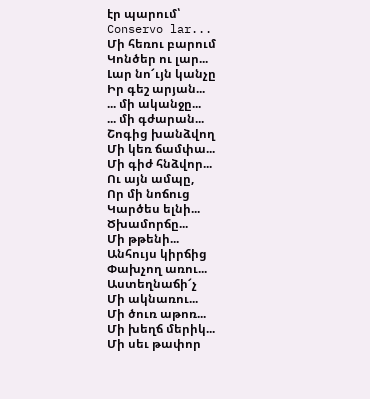էր պարում՝
Conservo lar...
Մի հեռու բարում
Կոնծեր ու լար...
Լար նո՜ւյն կանչը
Իր գեշ արյան...
... մի ականջը...
... մի գժարան...
Շոգից խանձվող
Մի կեռ ճամփա...
Մի գիժ հնձվոր...
Ու այն ամպը,
Որ մի նոճուց
Կարծես ելնի...
Ծխամորճը...
Մի թթենի...
Անհույս կիրճից
Փախչող առու...
Աստեղնաճի՜չ
Մի ակնառու...
Մի ծուռ աթոռ...
Մի խեղճ մերիկ...
Մի սեւ թափոր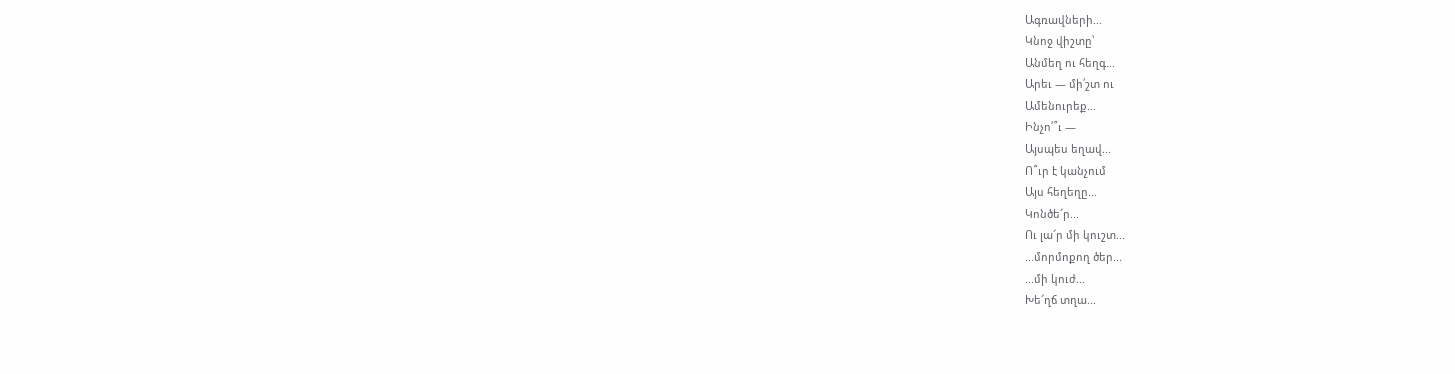Ագռավների...
Կնոջ վիշտը՝
Անմեղ ու հեղգ...
Արեւ — մի՛շտ ու
Ամենուրեք...
Ինչո՛՞ւ —
Այսպես եղավ...
Ո՞ւր է կանչում
Այս հեղեղը...
Կոնծե՜ր...
Ու լա՜ր մի կուշտ...
...մորմոքող ծեր...
...մի կուժ...
Խե՜ղճ տղա...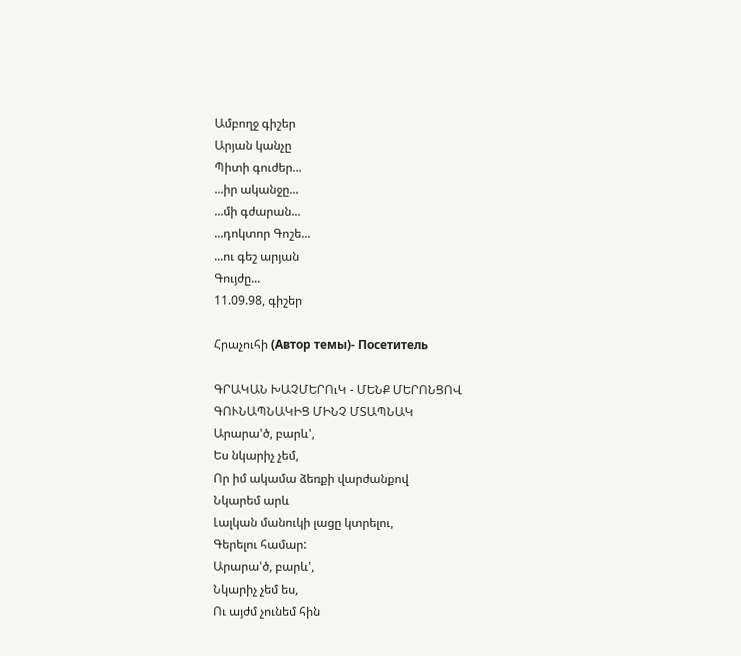Ամբողջ գիշեր
Արյան կանչը
Պիտի գուժեր...
...իր ականջը...
...մի գժարան...
...դոկտոր Գոշե...
...ու գեշ արյան
Գույժը...
11.09.98, գիշեր

Հրաչուհի (Автор темы)- Посетитель

ԳՐԱԿԱՆ ԽԱՉՄԵՐՈւԿ - ՄԵՆՔ ՄԵՐՈՆՑՈՎ
ԳՈՒՆԱՊՆԱԿԻՑ ՄԻՆՉ ՄՏԱՊՆԱԿ
Արարա'ծ, բարև',
Ես նկարիչ չեմ,
Որ իմ ակամա ձեռքի վարժանքով
Նկարեմ արև
Լալկան մանուկի լացը կտրելու,
Գերելու համար:
Արարա'ծ, բարև',
Նկարիչ չեմ ես,
Ու այժմ չունեմ հին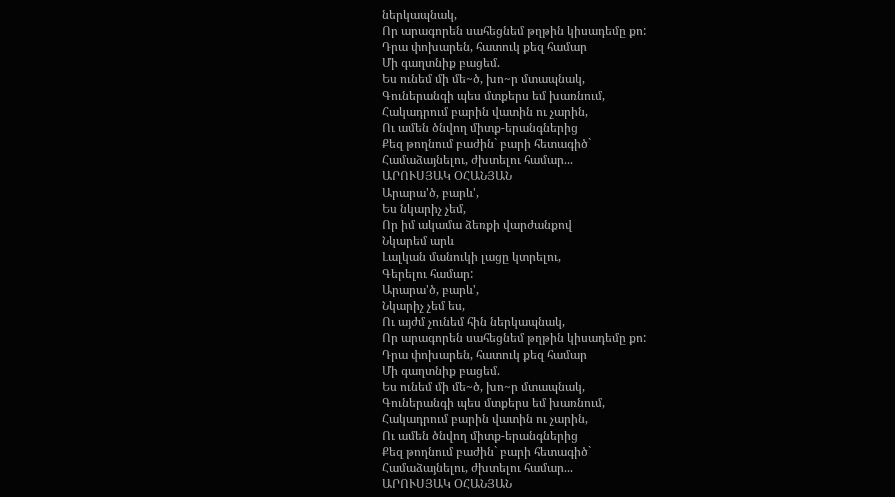ներկապնակ,
Որ արագորեն սահեցնեմ թղթին կիսադեմը քո:
Դրա փոխարեն, հատուկ քեզ համար
Մի գաղտնիք բացեմ.
Ես ունեմ մի մե~ծ, խո~ր մտապնակ,
Գուներանգի պես մտքերս եմ խառնում,
Հակադրում բարին վատին ու չարին,
Ու ամեն ծնվող միտք-երանգներից
Քեզ թողնում բաժին` բարի հետագիծ`
Համաձայնելու, ժխտելու համար...
ԱՐՈՒՍՅԱԿ ՕՀԱՆՅԱՆ
Արարա'ծ, բարև',
Ես նկարիչ չեմ,
Որ իմ ակամա ձեռքի վարժանքով
Նկարեմ արև
Լալկան մանուկի լացը կտրելու,
Գերելու համար:
Արարա'ծ, բարև',
Նկարիչ չեմ ես,
Ու այժմ չունեմ հին ներկապնակ,
Որ արագորեն սահեցնեմ թղթին կիսադեմը քո:
Դրա փոխարեն, հատուկ քեզ համար
Մի գաղտնիք բացեմ.
Ես ունեմ մի մե~ծ, խո~ր մտապնակ,
Գուներանգի պես մտքերս եմ խառնում,
Հակադրում բարին վատին ու չարին,
Ու ամեն ծնվող միտք-երանգներից
Քեզ թողնում բաժին` բարի հետագիծ`
Համաձայնելու, ժխտելու համար...
ԱՐՈՒՍՅԱԿ ՕՀԱՆՅԱՆ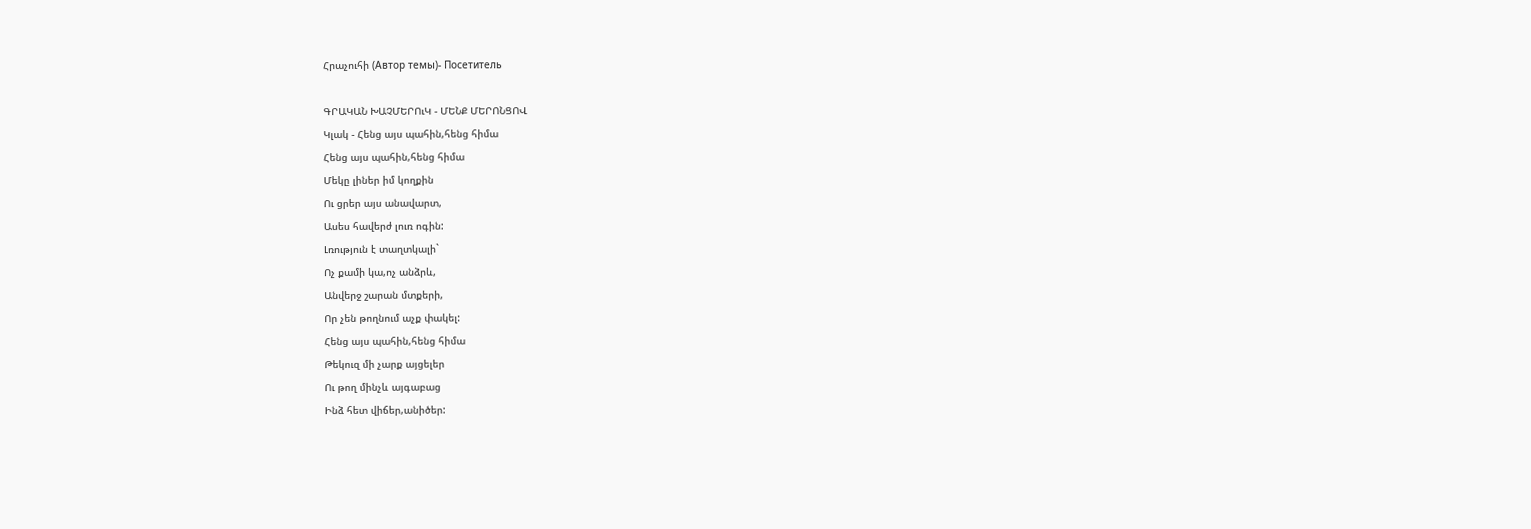Հրաչուհի (Автор темы)- Посетитель

ԳՐԱԿԱՆ ԽԱՉՄԵՐՈւԿ - ՄԵՆՔ ՄԵՐՈՆՑՈՎ
Կլակ - Հենց այս պահին,հենց հիմա
Հենց այս պահին,հենց հիմա
Մեկը լիներ իմ կողքին
Ու ցրեր այս անավարտ,
Ասես հավերժ լուռ ոգին:
Լռություն է տաղտկալի`
Ոչ քամի կա,ոչ անձրև,
Անվերջ շարան մտքերի,
Որ չեն թողնում աչք փակել:
Հենց այս պահին,հենց հիմա
Թեկուզ մի չարք այցելեր
Ու թող մինչև այգաբաց
Ինձ հետ վիճեր,անիծեր: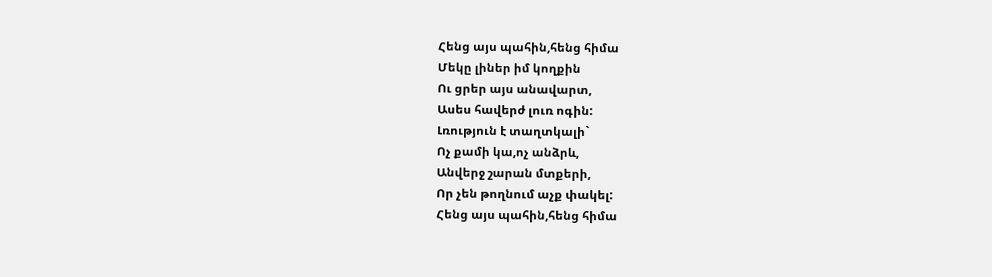Հենց այս պահին,հենց հիմա
Մեկը լիներ իմ կողքին
Ու ցրեր այս անավարտ,
Ասես հավերժ լուռ ոգին:
Լռություն է տաղտկալի`
Ոչ քամի կա,ոչ անձրև,
Անվերջ շարան մտքերի,
Որ չեն թողնում աչք փակել:
Հենց այս պահին,հենց հիմա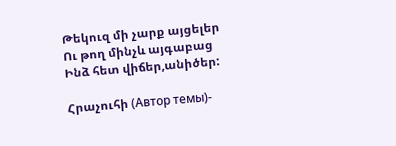Թեկուզ մի չարք այցելեր
Ու թող մինչև այգաբաց
Ինձ հետ վիճեր,անիծեր:

Հրաչուհի (Автор темы)-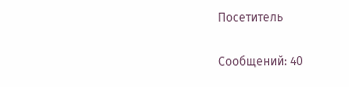Посетитель

Сообщений: 40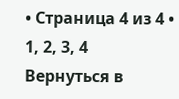• Страница 4 из 4 • 1, 2, 3, 4
Вернуться в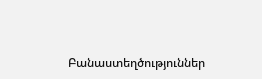Բանաստեղծություններ